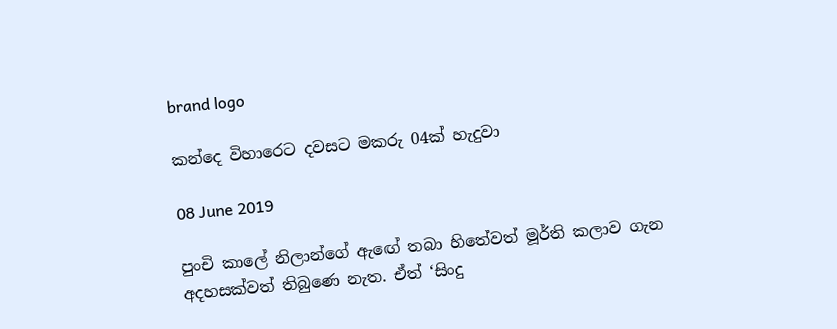brand logo

කන්දෙ විහාරෙට දවසට මකරු 04ක් හැදුවා

08 June 2019

පුංචි කාලේ නිලාන්ගේ ඇඟේ තබා හිතේවත් මූර්ති කලාව ගැන අදහසක්වත් තිබුණෙ නැත. ඒත් ‘සිංදු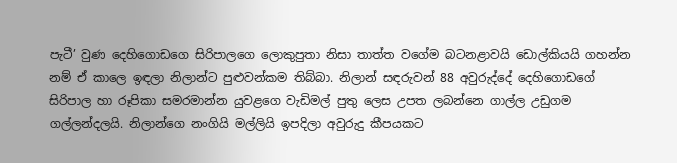පැටී’ වුණ දෙහිගොඩගෙ සිරිපාලගෙ ලොකුපුතා නිසා තාත්ත වගේම බටනළාවයි ඩොල්කියයි ගහන්න නම් ඒ කාලෙ ඉඳලා නිලාන්ට පුළුවන්කම තිබ්බා. නිලාන් සඳරුවන් 88 අවුරුද්දේ දෙහිගොඩගේ සිරිපාල හා රූපිකා සමරමාන්න යුවළගෙ වැඩිමල් පුතු ලෙස උපත ලබන්නෙ ගාල්ල උඩුගම ගල්ලන්දලයි. නිලාන්ගෙ නංගියි මල්ලියි ඉපදිලා අවුරුදු කීපයකට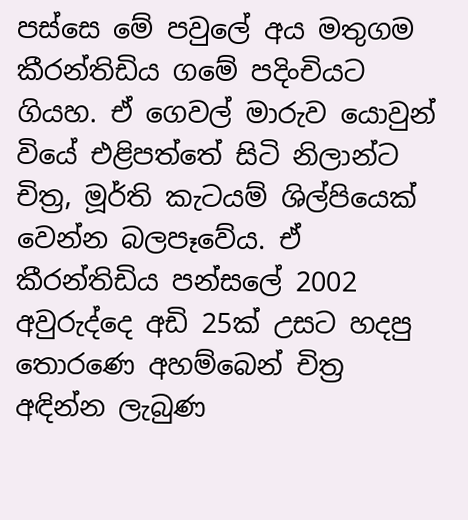පස්සෙ මේ පවුලේ අය මතුගම කීරන්තිඩිය ගමේ පදිංචියට ගියහ. ඒ ගෙවල් මාරුව යොවුන් වියේ එළිපත්තේ සිටි නිලාන්ට චිත්‍ර, මූර්ති කැටයම් ශිල්පියෙක් වෙන්න බලපෑවේය. ඒ කීරන්තිඩිය පන්සලේ 2002 අවුරුද්දෙ අඩි 25ක් උසට හදපු තොරණෙ අහම්බෙන් චිත්‍ර අඳින්න ලැබුණ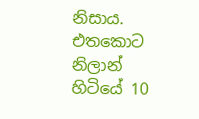නිසාය. එතකොට නිලාන් හිටියේ 10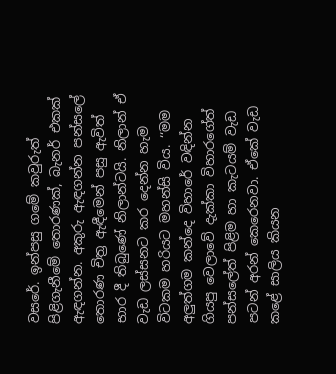වසරේ. ඉන්පසු ගමේ කවුරුත් පිළිගැනීමේ තොරණක්, බැනර් එකක් ඇඳගන්න. අකුරු ඇඳගන්න පන්සලේ තොරණ චිත්‍ර ඇඳීමෙන් පසු ඇවිත් භාර දී තිබුණේ නිලාන්ටයි. නිලාන් ඒ වැඩ ලස්සනට කර දෙන්න හැම විටකම හරියට මහන්සි විය. ‘‘මම අලුත්ගම කන්දෙ විහාරේ වඳින්න ගියපු වෙලාවේ දැක්කා විහාරගේත් පන්සලේත් පිළිම හා කැටයම් වැඩ පටන් අරන් කෙරෙනවා. ඒකේ වැඩ කළේ සාලිය කියන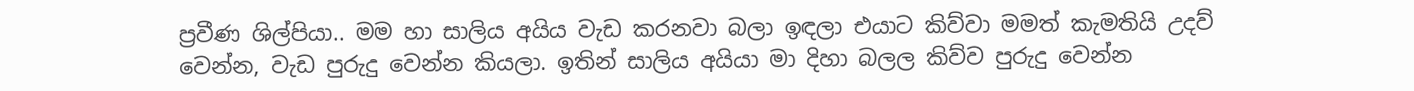ප්‍රවීණ ශිල්පියා.. මම හා සාලිය අයිය වැඩ කරනවා බලා ඉඳලා එයාට කිව්වා මමත් කැමතියි උදව් වෙන්න, වැඩ පුරුදු වෙන්න කියලා. ඉතින් සාලිය අයියා මා දිහා බලල කිව්ව පුරුදු වෙන්න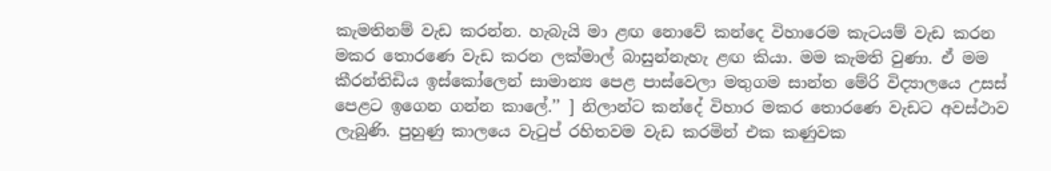කැමතිනම් වැඩ කරන්න. හැබැයි මා ළඟ නොවේ කන්දෙ විහාරෙම කැටයම් වැඩ කරන මකර තොරණෙ වැඩ කරන ලක්මාල් බාසුන්නැහැ ළඟ කියා. මම කැමති වුණා. ඒ මම කීරන්තිඩිය ඉස්කෝලෙන් සාමාන්‍ය පෙළ පාස්වෙලා මතුගම සාන්ත මේරි විද්‍යාලයෙ උසස් පෙළට ඉගෙන ගන්න කාලේ.’’ ] නිලාන්ට කන්දේ විහාර මකර තොරණෙ වැඩට අවස්ථාව ලැබුණි. පුහුණු කාලයෙ වැටුප් රහිතවම වැඩ කරමින් එක කණුවක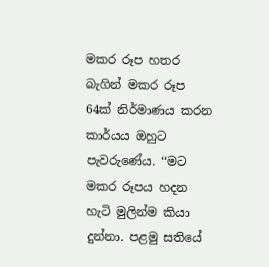මකර රූප හතර බැගින් මකර රූප 64ක් නිර්මාණය කරන කාර්යය ඔහුට පැවරුණේය. ‘‘මට මකර රූපය හදන හැටි මුලින්ම කියා දුන්නා. පළමු සතියේ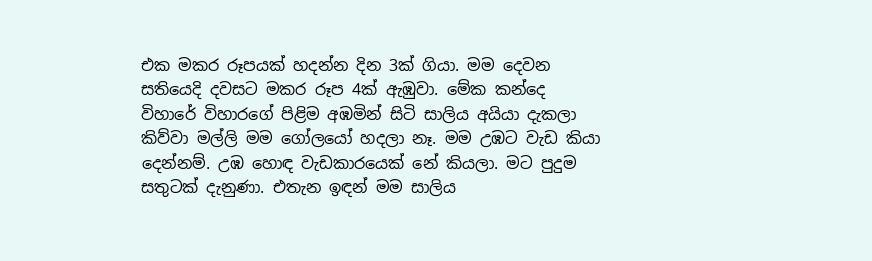එක මකර රූපයක් හදන්න දින 3ක් ගියා. මම දෙවන සතියෙදි දවසට මකර රූප 4ක් ඇඹුවා. මේක කන්දෙ විහාරේ විහාරගේ පිළිම අඹමින් සිටි සාලිය අයියා දැකලා කිව්වා මල්ලි මම ගෝලයෝ හදලා නෑ. මම උඹට වැඩ කියා දෙන්නම්. උඹ හොඳ වැඩකාරයෙක් නේ කියලා. මට පුදුම සතුටක් දැනුණා. එතැන ඉඳන් මම සාලිය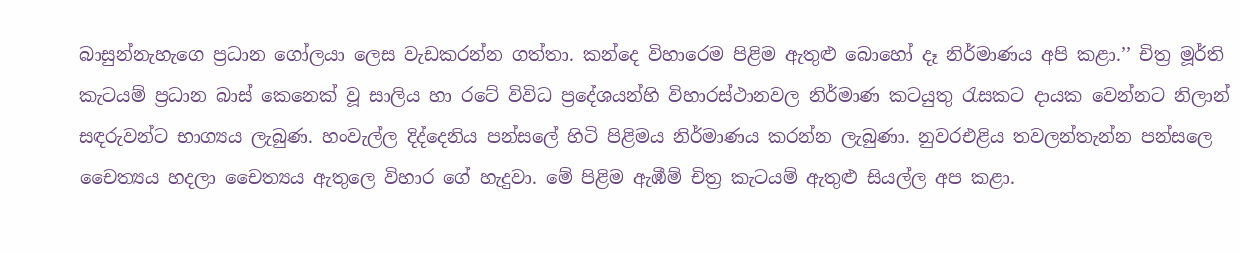බාසුන්නැහැගෙ ප්‍රධාන ගෝලයා ලෙස වැඩකරන්න ගත්තා. කන්දෙ විහාරෙම පිළිම ඇතුළු බොහෝ දෑ නිර්මාණය අපි කළා.’’ චිත්‍ර මූර්ති කැටයම් ප්‍රධාන බාස් කෙනෙක් වූ සාලිය හා රටේ විවිධ ප්‍රදේශයන්හි විහාරස්ථානවල නිර්මාණ කටයුතු රැසකට දායක වෙන්නට නිලාන් සඳරුවන්ට භාග්‍යය ලැබුණ. හංවැල්ල දිද්දෙනිය පන්සලේ හිටි පිළිමය නිර්මාණය කරන්න ලැබුණා. නුවරඑළිය තවලන්තැන්න පන්සලෙ චෛත්‍යය හදලා චෛත්‍යය ඇතුලෙ විහාර ගේ හැදුවා. මේ පිළිම ඇඹීම් චිත්‍ර කැටයම් ඇතුළු සියල්ල අප කළා.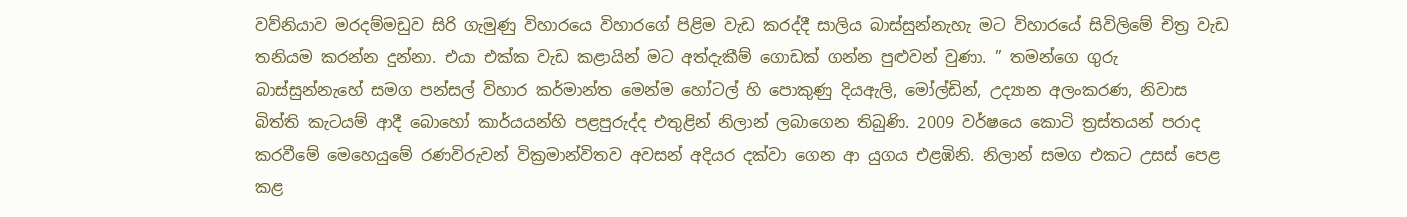වව්නියාව මරදම්මඩුව සිරි ගැමුණු විහාරයෙ විහාරගේ පිළිම වැඩ කරද්දී සාලිය බාස්සුන්නැහැ මට විහාරයේ සිවිලිමේ චිත්‍ර වැඩ තනියම කරන්න දුන්නා. එයා එක්ක වැඩ කළායින් මට අත්දැකීම් ගොඩක් ගන්න පුළුවන් වුණා. ’’ තමන්ගෙ ගුරු බාස්සුන්නැහේ සමග පන්සල් විහාර කර්මාන්ත මෙන්ම හෝටල් හි පොකුණු දියඇලි, මෝල්ඩින්, උද්‍යාන අලංකරණ, නිවාස බිත්ති කැටයම් ආදී බොහෝ කාර්යයන්හි පළපුරුද්ද එතුළින් නිලාන් ලබාගෙන තිබුණි. 2009 වර්ෂයෙ කොටි ත්‍රස්තයන් පරාද කරවීමේ මෙහෙයුමේ රණවිරුවන් වික්‍රමාන්විතව අවසන් අදියර දක්වා ගෙන ආ යුගය එළඹිනි. නිලාන් සමග එකට උසස් පෙළ කළ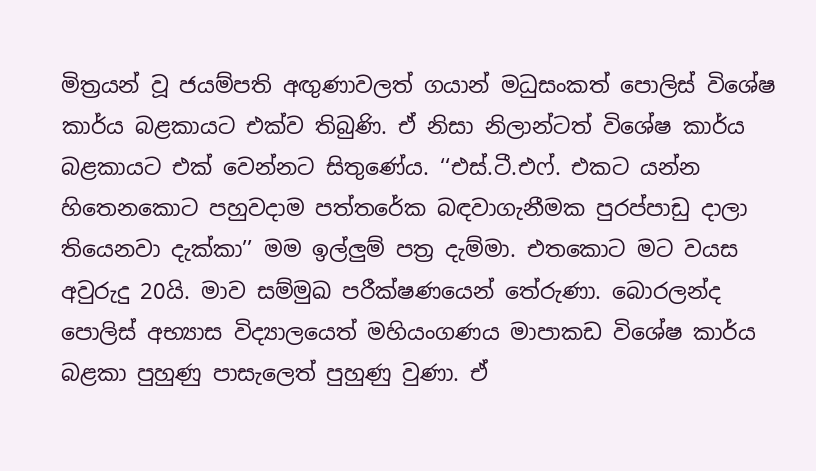මිත්‍රයන් වූ ජයම්පති අඟුණාවලත් ගයාන් මධුසංකත් පොලිස් විශේෂ කාර්ය බළකායට එක්ව තිබුණි. ඒ නිසා නිලාන්ටත් විශේෂ කාර්ය බළකායට එක් වෙන්නට සිතුණේය. ‘‘එස්.ටී.එෆ්. එකට යන්න හිතෙනකොට පහුවදාම පත්තරේක බඳවාගැනීමක පුරප්පාඩු දාලා තියෙනවා දැක්කා’’ මම ඉල්ලුම් පත්‍ර දැම්මා. එතකොට මට වයස අවුරුදු 20යි. මාව සම්මුඛ පරීක්ෂණයෙන් තේරුණා. බොරලන්ද පොලිස් අභ්‍යාස විද්‍යාලයෙත් මහියංගණය මාපාකඩ විශේෂ කාර්ය බළකා පුහුණු පාසැලෙත් පුහුණු වුණා. ඒ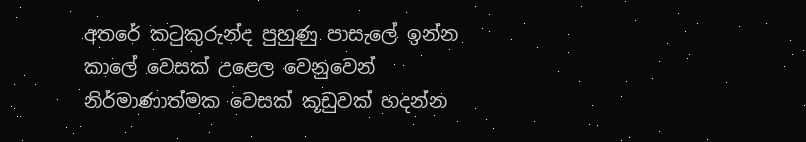අතරේ කටුකුරුන්ද පුහුණු පාසැලේ ඉන්න කාලේ වෙසක් උළෙල වෙනුවෙන් නිර්මාණාත්මක වෙසක් කූඩුවක් හදන්න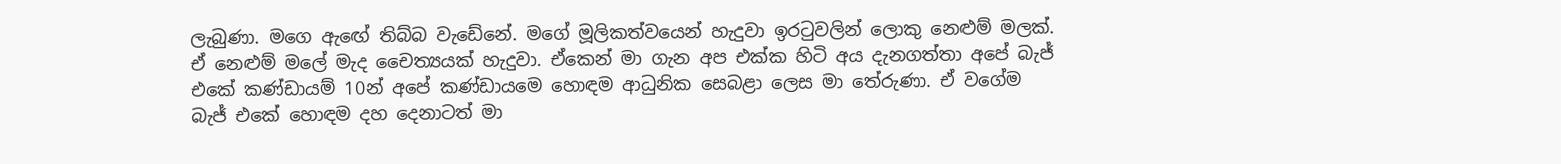ලැබුණා. මගෙ ඇඟේ තිබ්බ වැඩේනේ. මගේ මූලිකත්වයෙන් හැදුවා ඉරටුවලින් ලොකු නෙළුම් මලක්. ඒ නෙළුම් මලේ මැද චෛත්‍යයක් හැදුවා. ඒකෙන් මා ගැන අප එක්ක හිටි අය දැනගත්තා අපේ බැජ් එකේ කණ්ඩායම් 10න් අපේ කණ්ඩායමෙ හොඳම ආධුනික සෙබළා ලෙස මා තේරුණා. ඒ වගේම බැජ් එකේ හොඳම දහ දෙනාටත් මා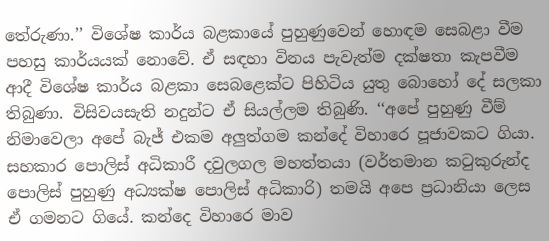තේරුණා.’’ විශේෂ කාර්ය බළකායේ පුහුණුවෙන් හොඳම සෙබළා වීම පහසු කාර්යයක් නොවේ. ඒ සඳහා විනය පැවැත්ම දක්ෂතා කැපවීම ආදී විශේෂ කාර්ය බළකා සෙබළෙක්ට පිහිටිය යුතු බොහෝ දේ සලකා තිබුණා. විසිවයසැති නදුන්ට ඒ සියල්ලම තිබුණි. ‘‘අපේ පුහුණු වීම් නිමාවෙලා අපේ බැජ් එකම අලුත්ගම කන්දේ විහාරෙ පූජාවකට ගියා. සහකාර පොලිස් අධිකාරී දවුලගල මහත්තයා (වර්තමාන කටුකුරුන්ද පොලිස් පුහුණු අධ්‍යක්ෂ පොලිස් අධිකාරි) තමයි අපෙ ප්‍රධානියා ලෙස ඒ ගමනට ගියේ. කන්දෙ විහාරෙ මාව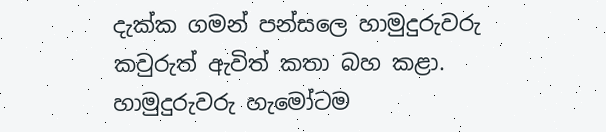දැක්ක ගමන් පන්සලෙ හාමුදුරුවරු කවුරුත් ඇවිත් කතා බහ කළා. හාමුදුරුවරු හැමෝටම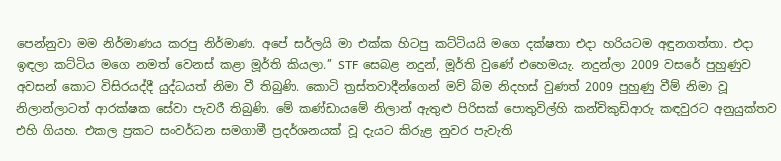පෙන්නුවා මම නිර්මාණය කරපු නිර්මාණ. අපේ සර්ලයි මා එක්ක හිටපු කට්ටියයි මගෙ දක්ෂතා එදා හරියටම අඳුනගත්තා. එදා ඉඳලා කට්ටිය මගෙ නමත් වෙනස් කළා මූර්ති කියලා.’’ STF සෙබළ නදුන්, මූර්ති වුණේ එහෙමයැ. නදුන්ලා 2009 වසරේ පුහුණුව අවසන් කොට විසිරයද්දී යුද්ධයත් නිමා වී තිබුණි. කොටි ත්‍රස්තවාදීන්ගෙන් මව් බිම නිදහස් වුණත් 2009 පුහුණු වීම් නිමා වූ නිලාන්ලාටත් ආරක්ෂක සේවා පැවරී තිබුණි. මේ කණ්ඩායමේ නිලාන් ඇතුළු පිරිසක් පොතුවිල්හි කන්චිකුඩිආරු කඳවුරට අනුයුක්තව එහි ගියහ. එකල ප්‍රකට සංවර්ධන සමගාමී ප්‍රදර්ශනයක් වූ දැයට කිරුළ නුවර පැවැති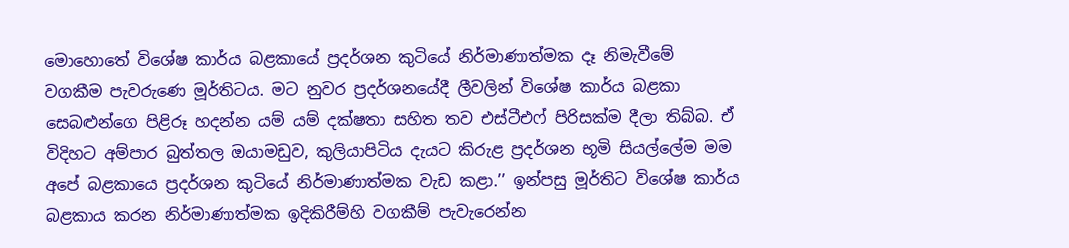මොහොතේ විශේෂ කාර්ය බළකායේ ප්‍රදර්ශන කුටියේ නිර්මාණාත්මක දෑ නිමැවීමේ වගකීම පැවරුණෙ මූර්තිටය. මට නුවර ප්‍රදර්ශනයේදී ලීවලින් විශේෂ කාර්ය බළකා සෙබළුන්ගෙ පිළිරූ හදන්න යම් යම් දක්ෂතා සහිත තව එස්ටීඑෆ් පිරිසක්ම දීලා තිබ්බ. ඒ විදිහට අම්පාර බුත්තල ඔයාමඩුව, කුලියාපිටිය දැයට කිරුළ ප්‍රදර්ශන භූමි සියල්ලේම මම අපේ බළකායෙ ප්‍රදර්ශන කුටියේ නිර්මාණාත්මක වැඩ කළා.’’ ඉන්පසු මූර්තිට විශේෂ කාර්ය බළකාය කරන නිර්මාණාත්මක ඉදිකිරීම්හි වගකීම් පැවැරෙන්න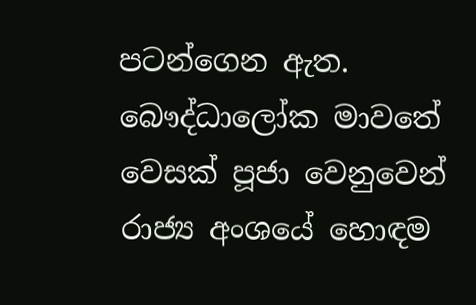පටන්ගෙන ඇත. බෞද්ධාලෝක මාවතේ වෙසක් පූජා වෙනුවෙන් රාජ්‍ය අංශයේ හොඳම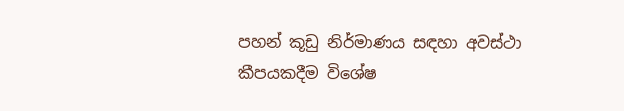පහන් කූඩු නිර්මාණය සඳහා අවස්ථා කීපයකදීම විශේෂ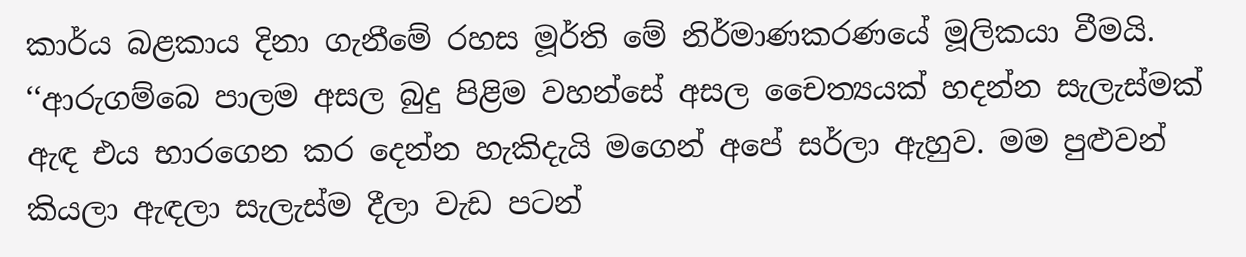කාර්ය බළකාය දිනා ගැනීමේ රහස මූර්ති මේ නිර්මාණකරණයේ මූලිකයා වීමයි. ‘‘ආරුගම්බෙ පාලම අසල බුදු පිළිම වහන්සේ අසල චෛත්‍යයක් හදන්න සැලැස්මක් ඇඳ එය භාරගෙන කර දෙන්න හැකිදැයි මගෙන් අපේ සර්ලා ඇහුව. මම පුළුවන් කියලා ඇඳලා සැලැස්ම දීලා වැඩ පටන්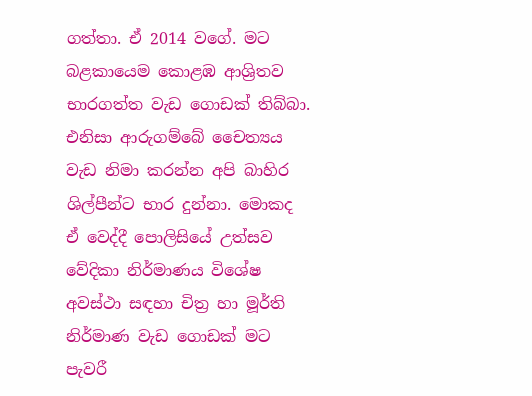ගත්තා. ඒ 2014 වගේ. මට බළකායෙම කොළඹ ආශ්‍රිතව භාරගත්ත වැඩ ගොඩක් තිබ්බා. එනිසා ආරුගම්බේ චෛත්‍යය වැඩ නිමා කරන්න අපි බාහිර ශිල්පීන්ට භාර දුන්නා. මොකද ඒ වෙද්දී පොලිසියේ උත්සව වේදිකා නිර්මාණය විශේෂ අවස්ථා සඳහා චිත්‍ර හා මූර්ති නිර්මාණ වැඩ ගොඩක් මට පැවරී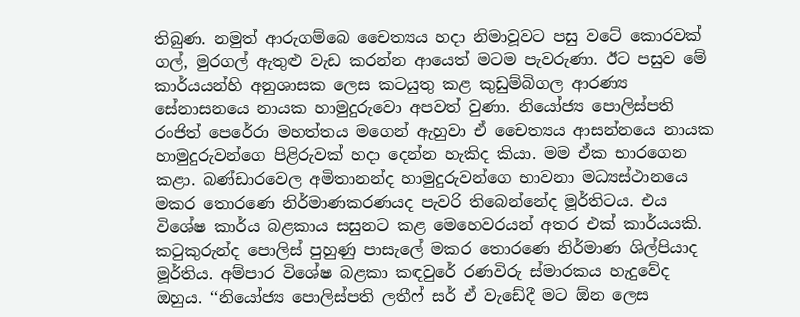තිබුණ. නමුත් ආරුගම්බෙ චෛත්‍යය හදා නිමාවූවට පසු වටේ කොරවක් ගල්, මුරගල් ඇතුළු වැඩ කරන්න ආයෙත් මටම පැවරුණා. ඊට පසුව මේ කාර්යයන්හි අනුශාසක ලෙස කටයුතු කළ කුඩුම්බිගල ආරණ්‍ය සේනාසනයෙ නායක හාමුදුරුවො අපවත් වුණා. නියෝජ්‍ය පොලිස්පති රංජිත් පෙරේරා මහත්තය මගෙන් ඇහුවා ඒ චෛත්‍යය ආසන්නයෙ නායක හාමුදුරුවන්ගෙ පිළිරුවක් හදා දෙන්න හැකිද කියා. මම ඒක භාරගෙන කළා. බණ්ඩාරවෙල අමිතානන්ද හාමුදුරුවන්ගෙ භාවනා මධ්‍යස්ථානයෙ මකර තොරණෙ නිර්මාණකරණයද පැවරි තිබෙන්නේද මූර්තිටය. එය විශේෂ කාර්ය බළකාය සසුනට කළ මෙහෙවරයන් අතර එක් කාර්යයකි. කටුකුරුන්ද පොලිස් පුහුණු පාසැලේ මකර තොරණෙ නිර්මාණ ශිල්පියාද මූර්තිය. අම්පාර විශේෂ බළකා කඳවුරේ රණවිරු ස්මාරකය හැදුවේද ඔහුය. ‘‘නියෝජ්‍ය පොලිස්පති ලතීෆ් සර් ඒ වැඩේදී මට ඕන ලෙස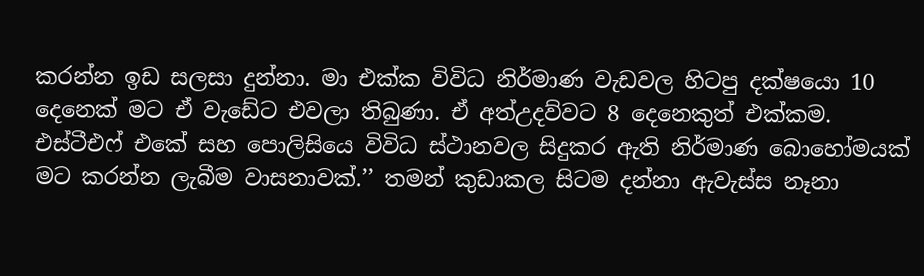කරන්න ඉඩ සලසා දුන්නා. මා එක්ක විවිධ නිර්මාණ වැඩවල හිටපු දක්ෂයො 10 දෙනෙක් මට ඒ වැඩේට එවලා තිබුණා. ඒ අත්උදව්වට 8 දෙනෙකුත් එක්කම. එස්ටීඑෆ් එකේ සහ පොලිසියෙ විවිධ ස්ථානවල සිදුකර ඇති නිර්මාණ බොහෝමයක් මට කරන්න ලැබීම වාසනාවක්.’’ තමන් කුඩාකල සිටම දන්නා ඇවැස්ස නෑනා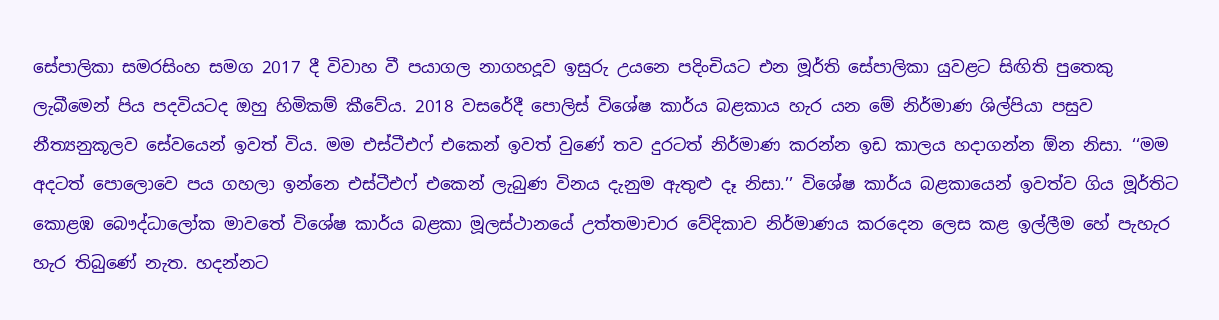සේපාලිකා සමරසිංහ සමග 2017 දී විවාහ වී පයාගල නාගහදූව ඉසුරු උයනෙ පදිංචියට එන මූර්ති සේපාලිකා යුවළට සිඟිති පුතෙකු ලැබීමෙන් පිය පදවියටද ඔහු හිමිකම් කීවේය. 2018 වසරේදී පොලිස් විශේෂ කාර්ය බළකාය හැර යන මේ නිර්මාණ ශිල්පියා පසුව නීත්‍යනුකූලව සේවයෙන් ඉවත් විය. මම එස්ටීඑෆ් එකෙන් ඉවත් වුණේ තව දුරටත් නිර්මාණ කරන්න ඉඩ කාලය හදාගන්න ඕන නිසා. ‘‘මම අදටත් පොලොවෙ පය ගහලා ඉන්නෙ එස්ටීඑෆ් එකෙන් ලැබුණ විනය දැනුම ඇතුළු දෑ නිසා.’’ විශේෂ කාර්ය බළකායෙන් ඉවත්ව ගිය මූර්තිට කොළඹ බෞද්ධාලෝක මාවතේ විශේෂ කාර්ය බළකා මූලස්ථානයේ උත්තමාචාර වේදිකාව නිර්මාණය කරදෙන ලෙස කළ ඉල්ලීම හේ පැහැර හැර තිබුණේ නැත. හදන්නට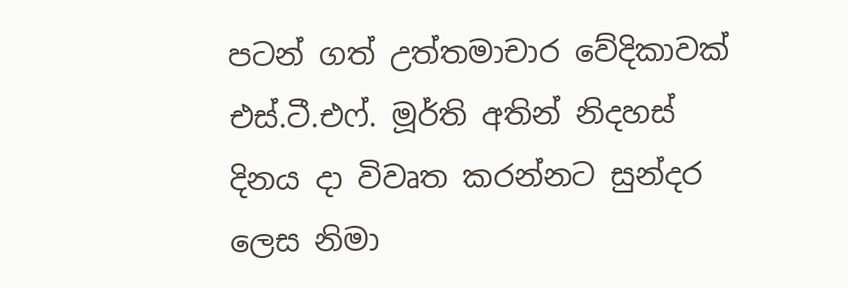පටන් ගත් උත්තමාචාර වේදිකාවක් එස්.ටී.එෆ්. මූර්ති අතින් නිදහස් දිනය දා විවෘත කරන්නට සුන්දර ලෙස නිමා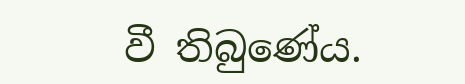වී තිබුණේය.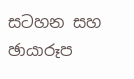සටහන සහ ඡායාරූප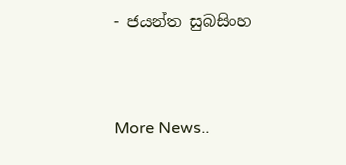- ජයන්ත සුබසිංහ


More News..